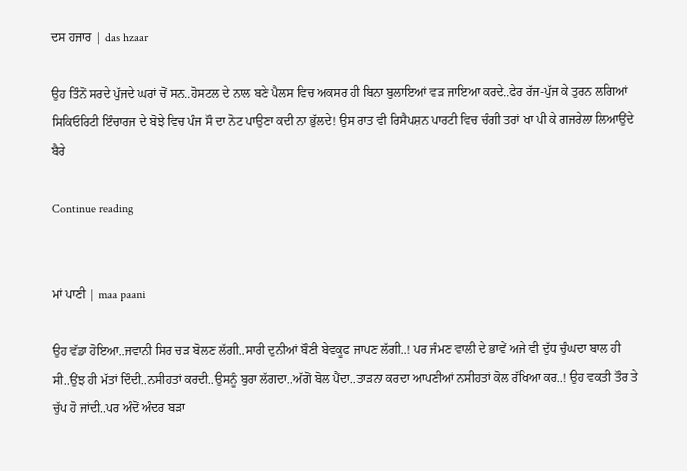ਦਸ ਹਜਾਰ | das hzaar

ਉਹ ਤਿੰਨੋਂ ਸਰਦੇ ਪੁੱਜਦੇ ਘਰਾਂ ਚੋਂ ਸਨ..ਹੋਸਟਲ ਦੇ ਨਾਲ ਬਣੇ ਪੈਲਸ ਵਿਚ ਅਕਸਰ ਹੀ ਬਿਨਾ ਬੁਲਾਇਆਂ ਵੜ ਜਾਇਆ ਕਰਦੇ..ਫੇਰ ਰੱਜ-ਪੁੱਜ ਕੇ ਤੁਰਨ ਲਗਿਆਂ ਸਿਕਿਓਰਿਟੀ ਇੰਚਾਰਜ ਦੇ ਬੋਝੇ ਵਿਚ ਪੰਜ ਸੌ ਦਾ ਨੋਟ ਪਾਉਣਾ ਕਦੀ ਨਾ ਭੁੱਲਦੇ! ਉਸ ਰਾਤ ਵੀ ਰਿਸੈਪਸ਼ਨ ਪਾਰਟੀ ਵਿਚ ਚੰਗੀ ਤਰਾਂ ਖਾ ਪੀ ਕੇ ਗਜਰੇਲਾ ਲਿਆਉਂਦੇ ਬੈਰੇ

Continue reading


ਮਾਂ ਪਾਣੀ | maa paani

ਉਹ ਵੱਡਾ ਹੋਇਆ..ਜਵਾਨੀ ਸਿਰ ਚੜ ਬੋਲਣ ਲੱਗੀ..ਸਾਰੀ ਦੁਨੀਆਂ ਬੌਣੀ ਬੇਵਕੂਫ ਜਾਪਣ ਲੱਗੀ..! ਪਰ ਜੰਮਣ ਵਾਲੀ ਦੇ ਭਾਵੇਂ ਅਜੇ ਵੀ ਦੁੱਧ ਚੁੰਘਦਾ ਬਾਲ ਹੀ ਸੀ..ਉਂਝ ਹੀ ਮੱਤਾਂ ਦਿੰਦੀ..ਨਸੀਹਤਾਂ ਕਰਦੀ..ਉਸਨੂੰ ਬੁਰਾ ਲੱਗਦਾ..ਅੱਗੋਂ ਬੋਲ ਪੈਂਦਾ..ਤਾੜਨਾ ਕਰਦਾ ਆਪਣੀਆਂ ਨਸੀਹਤਾਂ ਕੋਲ ਰੱਖਿਆ ਕਰ..! ਉਹ ਵਕਤੀ ਤੌਰ ਤੇ ਚੁੱਪ ਹੋ ਜਾਂਦੀ..ਪਰ ਅੰਦੋਂ ਅੰਦਰ ਬੜਾ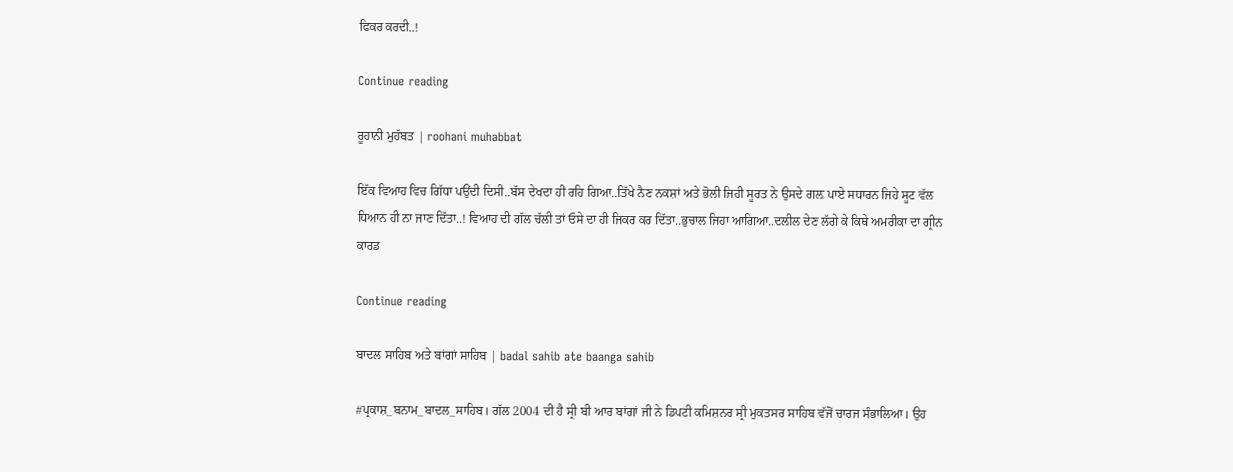ਫਿਕਰ ਕਰਦੀ..!

Continue reading

ਰੂਹਾਨੀ ਮੁਹੱਬਤ | roohani muhabbat

ਇੱਕ ਵਿਆਹ ਵਿਚ ਗਿੱਧਾ ਪਉਂਦੀ ਦਿਸੀ..ਬੱਸ ਦੇਖਦਾ ਹੀ ਰਹਿ ਗਿਆ..ਤਿੱਖੇ ਨੈਣ ਨਕਸ਼ਾਂ ਅਤੇ ਭੋਲੀ ਜਿਹੀ ਸੂਰਤ ਨੇ ਉਸਦੇ ਗਲ਼ ਪਾਏ ਸਧਾਰਨ ਜਿਹੇ ਸੂਟ ਵੱਲ ਧਿਆਨ ਹੀ ਨਾ ਜਾਣ ਦਿੱਤਾ..! ਵਿਆਹ ਦੀ ਗੱਲ ਚੱਲੀ ਤਾਂ ਓਸੇ ਦਾ ਹੀ ਜਿਕਰ ਕਰ ਦਿੱਤਾ..ਭੁਚਾਲ ਜਿਹਾ ਆਗਿਆ..ਦਲੀਲ ਦੇਣ ਲੱਗੇ ਕੇ ਕਿਥੇ ਅਮਰੀਕਾ ਦਾ ਗ੍ਰੀਨ ਕਾਰਡ

Continue reading

ਬਾਦਲ ਸਾਹਿਬ ਅਤੇ ਬਾਂਗਾਂ ਸਾਹਿਬ | badal sahib ate baanga sahib

#ਪ੍ਰਕਾਸ਼_ਬਨਾਮ_ਬਾਦਲ_ਸਾਹਿਬ। ਗੱਲ 2004 ਦੀ ਹੈ ਸ੍ਰੀ ਬੀ ਆਰ ਬਾਂਗਾਂ ਜੀ ਨੇ ਡਿਪਟੀ ਕਮਿਸ਼ਨਰ ਸ੍ਰੀ ਮੁਕਤਸਰ ਸਾਹਿਬ ਵੱਜੋਂ ਚਾਰਜ ਸੰਭਾਲਿਆ। ਉਹ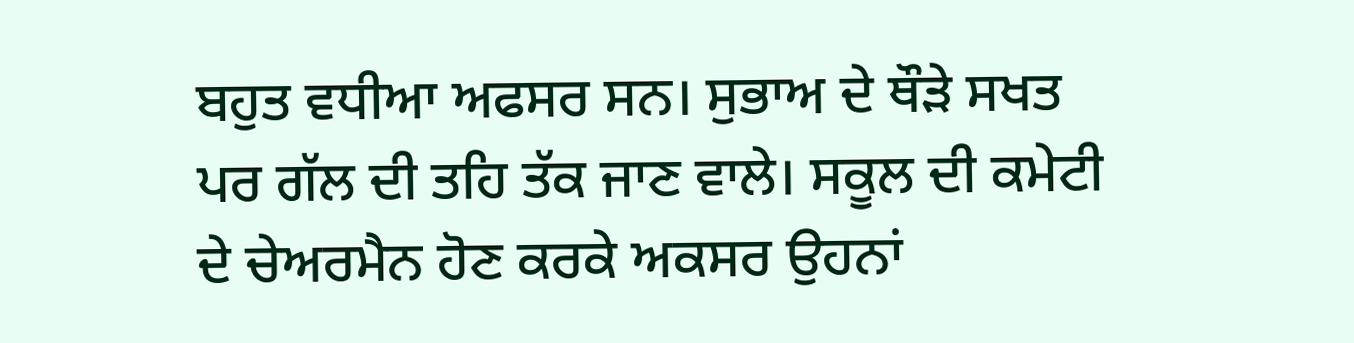ਬਹੁਤ ਵਧੀਆ ਅਫਸਰ ਸਨ। ਸੁਭਾਅ ਦੇ ਥੌੜੇ ਸਖਤ ਪਰ ਗੱਲ ਦੀ ਤਹਿ ਤੱਕ ਜਾਣ ਵਾਲੇ। ਸਕੂਲ ਦੀ ਕਮੇਟੀ ਦੇ ਚੇਅਰਮੈਨ ਹੋਣ ਕਰਕੇ ਅਕਸਰ ਉਹਨਾਂ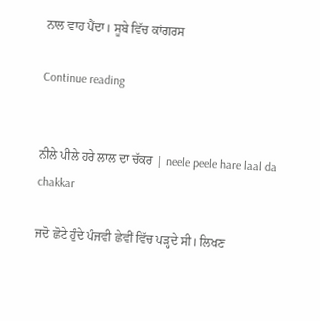ਨਾਲ ਵਾਹ ਪੈਂਦਾ। ਸੂਬੇ ਵਿੱਚ ਕਾਂਗਰਸ

Continue reading


ਨੀਲੇ ਪੀਲੇ ਹਰੇ ਲਾਲ ਦਾ ਚੱਕਰ | neele peele hare laal da chakkar

ਜਦੋ ਛੋਟੇ ਹੁੰਦੇ ਪੰਜਵੀ ਛੇਵੀਂ ਵਿੱਚ ਪੜ੍ਹਦੇ ਸੀ। ਲਿਖਣ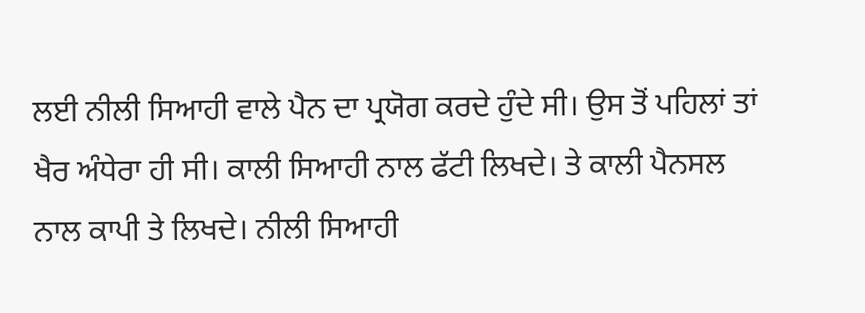ਲਈ ਨੀਲੀ ਸਿਆਹੀ ਵਾਲੇ ਪੈਨ ਦਾ ਪ੍ਰਯੋਗ ਕਰਦੇ ਹੁੰਦੇ ਸੀ। ਉਸ ਤੋਂ ਪਹਿਲਾਂ ਤਾਂ ਖੈਰ ਅੰਧੇਰਾ ਹੀ ਸੀ। ਕਾਲੀ ਸਿਆਹੀ ਨਾਲ ਫੱਟੀ ਲਿਖਦੇ। ਤੇ ਕਾਲੀ ਪੈਨਸਲ ਨਾਲ ਕਾਪੀ ਤੇ ਲਿਖਦੇ। ਨੀਲੀ ਸਿਆਹੀ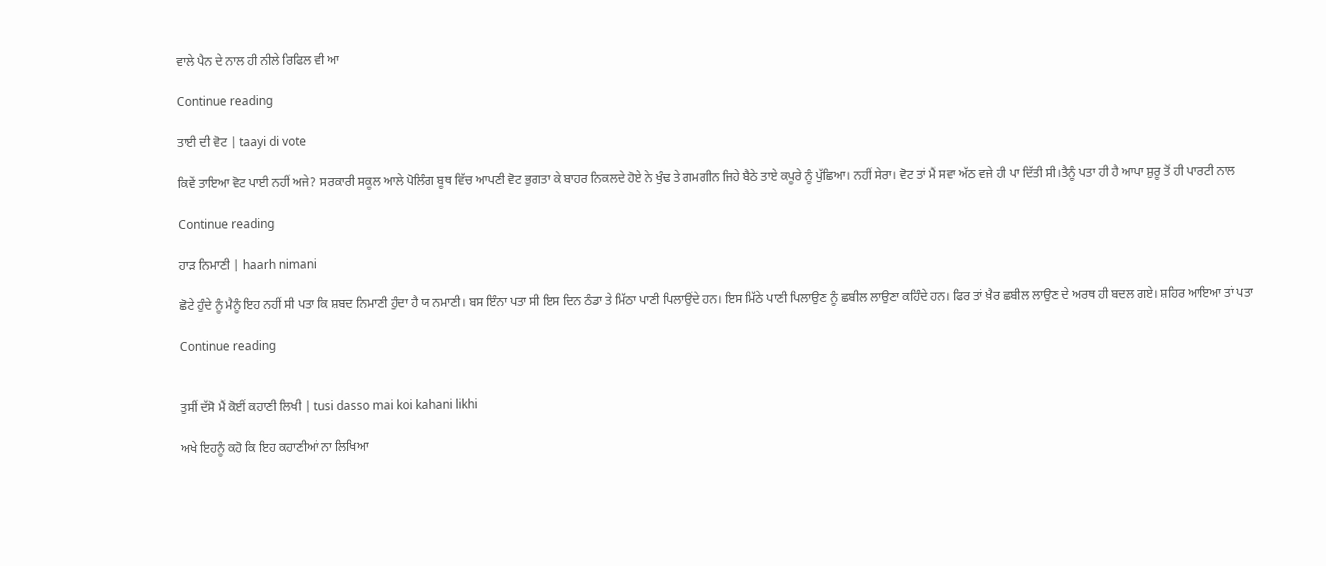ਵਾਲੇ ਪੈਨ ਦੇ ਨਾਲ ਹੀ ਨੀਲੇ ਰਿਫਿਲ ਵੀ ਆ

Continue reading

ਤਾਈ ਦੀ ਵੋਟ | taayi di vote

ਕਿਵੇਂ ਤਾਇਆ ਵੋਟ ਪਾਈ ਨਹੀਂ ਅਜੇ? ਸਰਕਾਰੀ ਸਕੂਲ ਆਲੇ ਪੋਲਿੰਗ ਬੂਥ ਵਿੱਚ ਆਪਣੀ ਵੋਟ ਭੁਗਤਾ ਕੇ ਬਾਹਰ ਨਿਕਲਦੇ ਹੋਏ ਨੇ ਖੁੰਢ ਤੇ ਗਮਗੀਨ ਜਿਹੇ ਬੈਠੇ ਤਾਏ ਕਪੂਰੇ ਨੂੰ ਪੁੱਛਿਆ। ਨਹੀਂ ਸੇਰਾ। ਵੋਟ ਤਾਂ ਮੈਂ ਸਵਾ ਅੱਠ ਵਜੇ ਹੀ ਪਾ ਦਿੱਤੀ ਸੀ।ਤੈਨੂੰ ਪਤਾ ਹੀ ਹੈ ਆਪਾ ਸ਼ੁਰੂ ਤੋਂ ਹੀ ਪਾਰਟੀ ਨਾਲ

Continue reading

ਹਾੜ ਨਿਮਾਣੀ | haarh nimani

ਛੋਟੇ ਹੁੰਦੇ ਨੂੰ ਮੈਨੂੰ ਇਹ ਨਹੀਂ ਸੀ ਪਤਾ ਕਿ ਸ਼ਬਦ ਨਿਮਾਣੀ ਹੁੰਦਾ ਹੈ ਯ ਨਮਾਣੀ। ਬਸ ਇੰਨਾ ਪਤਾ ਸੀ ਇਸ ਦਿਨ ਠੰਡਾ ਤੇ ਮਿੱਠਾ ਪਾਣੀ ਪਿਲਾਉਂਦੇ ਹਨ। ਇਸ ਮਿੱਠੇ ਪਾਣੀ ਪਿਲਾਉਣ ਨੂੰ ਛਬੀਲ ਲਾਉਣਾ ਕਹਿੰਦੇ ਹਨ। ਫਿਰ ਤਾਂ ਖ਼ੈਰ ਛਬੀਲ ਲਾਉਣ ਦੇ ਅਰਥ ਹੀ ਬਦਲ ਗਏ। ਸ਼ਹਿਰ ਆਇਆ ਤਾਂ ਪਤਾ

Continue reading


ਤੁਸੀਂ ਦੱਸੋ ਮੈਂ ਕੋਈਂ ਕਹਾਣੀ ਲਿਖੀ | tusi dasso mai koi kahani likhi

ਅਖੇ ਇਹਨੂੰ ਕਹੋ ਕਿ ਇਹ ਕਹਾਣੀਆਂ ਨਾ ਲਿਖਿਆ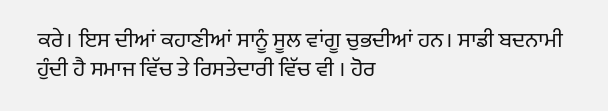ਕਰੇ। ਇਸ ਦੀਆਂ ਕਹਾਣੀਆਂ ਸਾਨੂੰ ਸੂਲ ਵਾਂਗੂ ਚੁਭਦੀਆਂ ਹਨ। ਸਾਡੀ ਬਦਨਾਮੀ ਹੁੰਦੀ ਹੈ ਸਮਾਜ ਵਿੱਚ ਤੇ ਰਿਸਤੇਦਾਰੀ ਵਿੱਚ ਵੀ । ਹੋਰ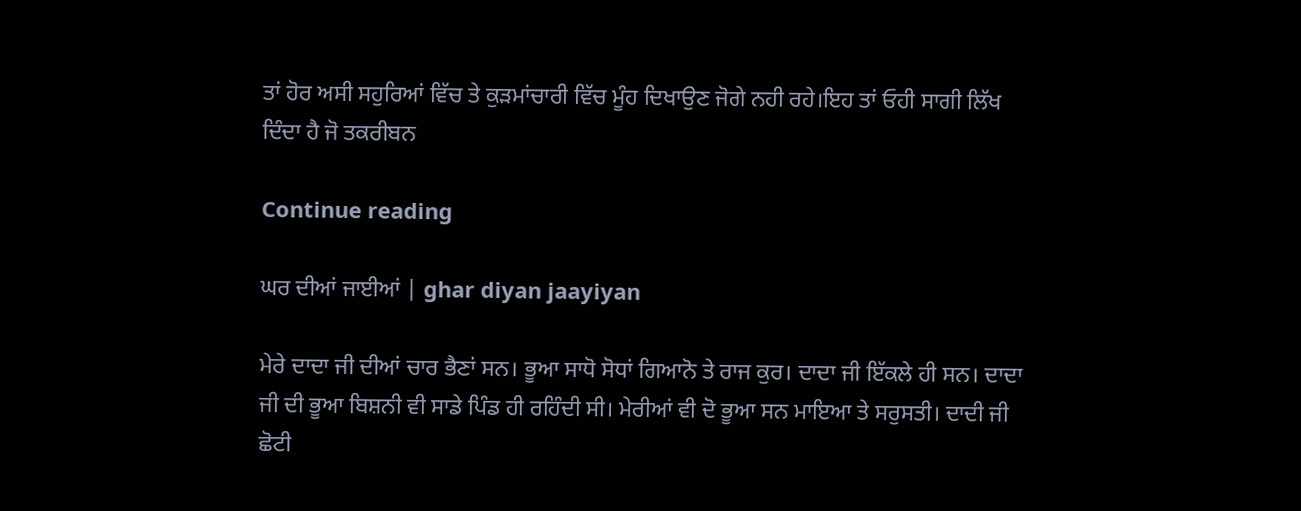ਤਾਂ ਹੋਰ ਅਸੀ ਸਹੁਰਿਆਂ ਵਿੱਚ ਤੇ ਕੁੜਮਾਂਚਾਰੀ ਵਿੱਚ ਮੂੰਹ ਦਿਖਾਉਣ ਜੋਗੇ ਨਹੀ ਰਹੇ।ਇਹ ਤਾਂ ਓਹੀ ਸਾਗੀ ਲਿੱਖ ਦਿੰਦਾ ਹੈ ਜੋ ਤਕਰੀਬਨ

Continue reading

ਘਰ ਦੀਆਂ ਜਾਈਆਂ | ghar diyan jaayiyan

ਮੇਰੇ ਦਾਦਾ ਜੀ ਦੀਆਂ ਚਾਰ ਭੈਣਾਂ ਸਨ। ਭੂਆ ਸਾਧੋ ਸੋਧਾਂ ਗਿਆਨੋ ਤੇ ਰਾਜ ਕੁਰ। ਦਾਦਾ ਜੀ ਇੱਕਲੇ ਹੀ ਸਨ। ਦਾਦਾ ਜੀ ਦੀ ਭੂਆ ਬਿਸ਼ਨੀ ਵੀ ਸਾਡੇ ਪਿੰਡ ਹੀ ਰਹਿੰਦੀ ਸੀ। ਮੇਰੀਆਂ ਵੀ ਦੋ ਭੂਆ ਸਨ ਮਾਇਆ ਤੇ ਸਰੁਸਤੀ। ਦਾਦੀ ਜੀ ਛੋਟੀ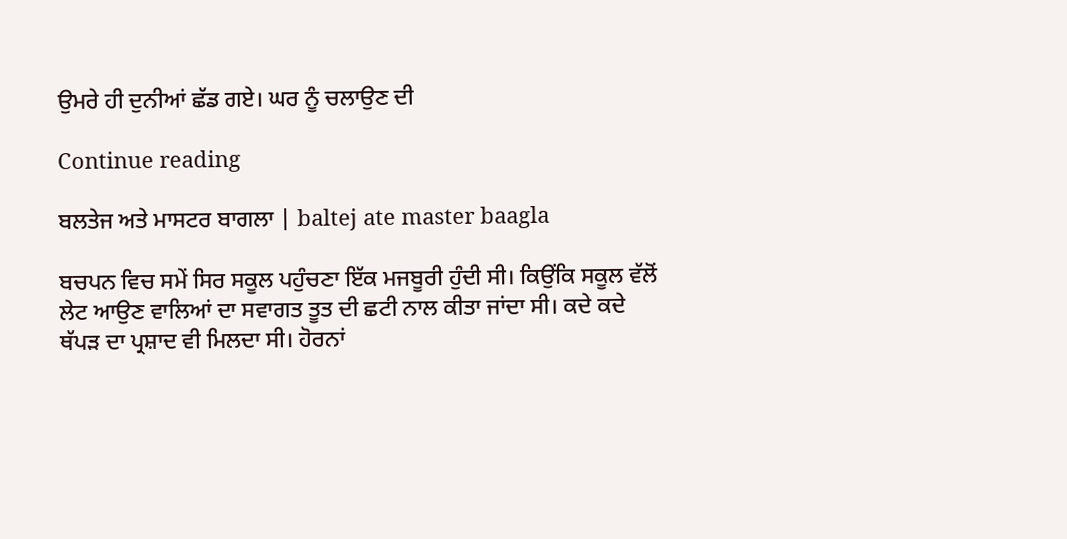ਉਮਰੇ ਹੀ ਦੁਨੀਆਂ ਛੱਡ ਗਏ। ਘਰ ਨੂੰ ਚਲਾਉਣ ਦੀ

Continue reading

ਬਲਤੇਜ ਅਤੇ ਮਾਸਟਰ ਬਾਗਲਾ | baltej ate master baagla

ਬਚਪਨ ਵਿਚ ਸਮੇਂ ਸਿਰ ਸਕੂਲ ਪਹੁੰਚਣਾ ਇੱਕ ਮਜਬੂਰੀ ਹੁੰਦੀ ਸੀ। ਕਿਉਂਕਿ ਸਕੂਲ ਵੱਲੋਂ ਲੇਟ ਆਉਣ ਵਾਲਿਆਂ ਦਾ ਸਵਾਗਤ ਤੂਤ ਦੀ ਛਟੀ ਨਾਲ ਕੀਤਾ ਜਾਂਦਾ ਸੀ। ਕਦੇ ਕਦੇ ਥੱਪੜ ਦਾ ਪ੍ਰਸ਼ਾਦ ਵੀ ਮਿਲਦਾ ਸੀ। ਹੋਰਨਾਂ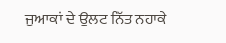ਜੁਆਕਾਂ ਦੇ ਉਲਟ ਨਿੱਤ ਨਹਾਕੇ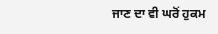ਜਾਣ ਦਾ ਵੀ ਘਰੋਂ ਹੁਕਮ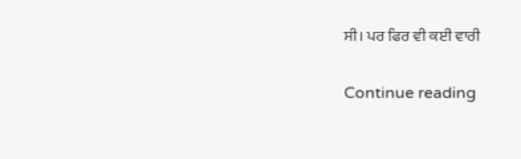ਸੀ। ਪਰ ਫਿਰ ਵੀ ਕਈ ਵਾਰੀ

Continue reading